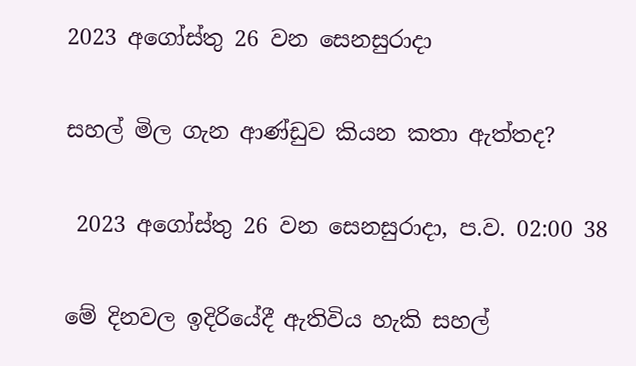2023 අගෝස්තු 26 වන සෙනසුරාදා

සහල් මිල ගැන ආණ්ඩුව කියන කතා ඇත්තද?

 2023 අගෝස්තු 26 වන සෙනසුරාදා, ප.ව. 02:00 38

මේ දිනවල ඉදිරියේදී ඇතිවිය හැකි සහල්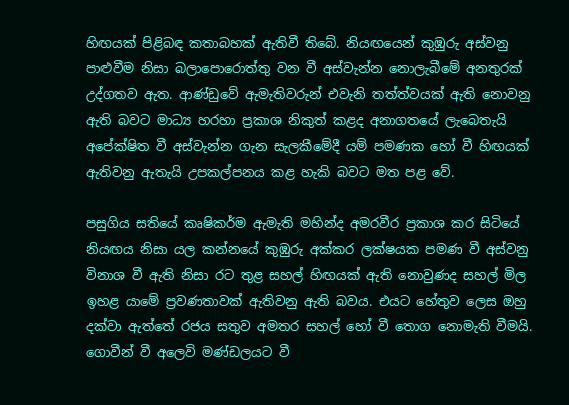හිඟයක් පිළිබඳ කතාබහක් ඇතිවී තිබේ. නියඟයෙන් කුඹුරු අස්වනු පාළුවීම නිසා බලාපොරොත්තු වන වී අස්වැන්න නොලැබීමේ අනතුරක් උද්ගතව ඇත. ආණ්ඩුවේ ඇමැතිවරුන් එවැනි තත්ත්වයක් ඇති නොවනු ඇති බවට මාධ්‍ය හරහා ප්‍රකාශ නිකුත් කළද අනාගතයේ ලැබෙතැයි අපේක්ෂිත වී අස්වැන්න ගැන සැලකීමේදී යම් පමණක හෝ වී හිඟයක් ඇතිවනු ඇතැයි උපකල්පනය කළ හැකි බවට මත පළ වේ.

පසුගිය සතියේ කෘෂිකර්ම ඇමැති මහින්ද අමරවීර ප්‍රකාශ කර සිටියේ නියඟය නිසා යල කන්නයේ කුඹුරු අක්කර ලක්ෂයක පමණ වී අස්වනු විනාශ වී ඇති නිසා රට තුළ සහල් හිඟයක් ඇති නොවුණද සහල් මිල ඉහළ යාමේ ප්‍රවණතාවක් ඇතිවනු ඇති බවය. එයට හේතුව ලෙස ඔහු දක්වා ඇත්තේ රජය සතුව අමතර සහල් හෝ වී තොග නොමැති වීමයි. ගොවීන් වී අලෙවි මණ්ඩලයට වී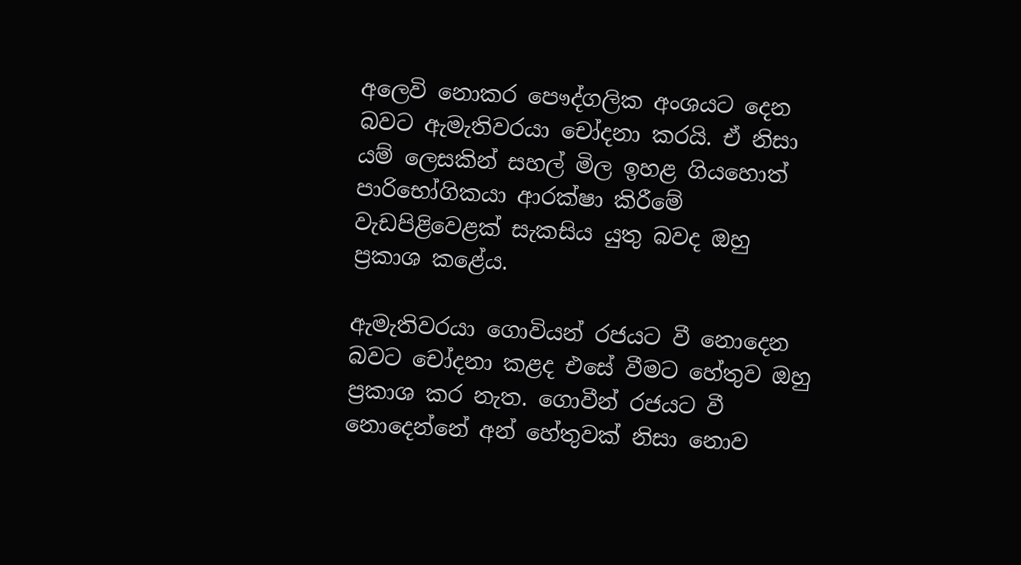අලෙවි නොකර පෞද්ගලික අංශයට දෙන බවට ඇමැතිවරයා චෝදනා කරයි. ඒ නිසා යම් ලෙසකින් සහල් මිල ඉහළ ගියහොත් පාරිභෝගිකයා ආරක්ෂා කිරීමේ වැඩපිළිවෙළක් සැකසිය යුතු බවද ඔහු ප්‍රකාශ කළේය.

ඇමැතිවරයා ගොවියන් රජයට වී නොදෙන බවට චෝදනා කළද එසේ වීමට හේතුව ඔහු ප්‍රකාශ කර නැත. ගොවීන් රජයට වී නොදෙන්නේ අන් හේතුවක් නිසා නොව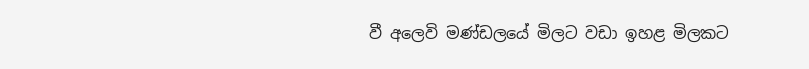වී අලෙවි මණ්ඩලයේ මිලට වඩා ඉහළ මිලකට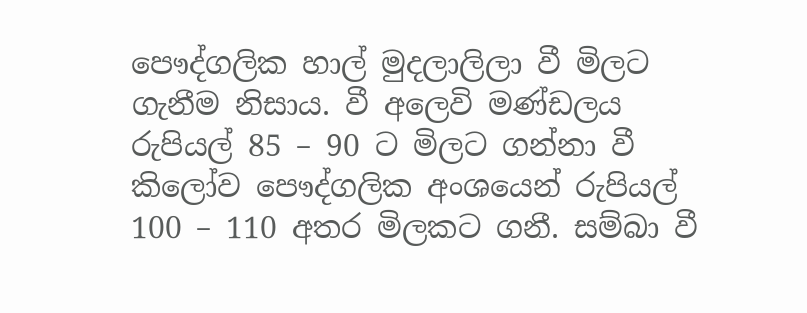පෞද්ගලික හාල් මුදලාලිලා වී මිලට ගැනීම නිසාය. වී අලෙවි මණ්ඩලය රුපියල් 85 – 90 ට මිලට ගන්නා වී කිලෝව පෞද්ගලික අංශයෙන් රුපියල් 100 – 110 අතර මිලකට ගනී. සම්බා වී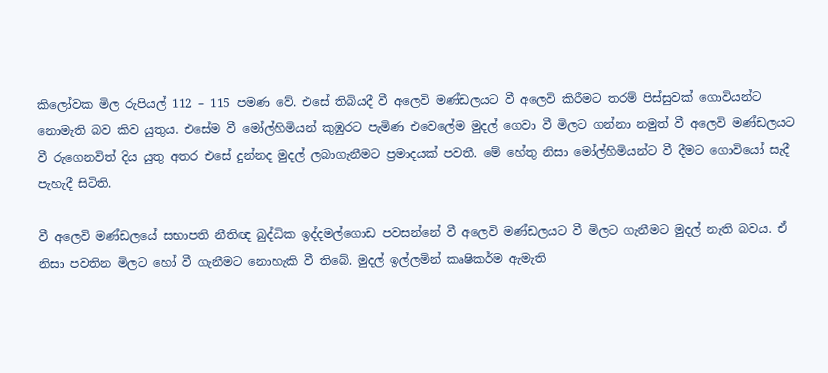කිලෝවක මිල රුපියල් 112 – 115 පමණ වේ. එසේ තිබියදී වී අලෙවි මණ්ඩලයට වී අලෙවි කිරීමට තරම් පිස්සුවක් ගොවියන්ට නොමැති බව කිව යුතුය. එසේම වී මෝල්හිමියන් කුඹුරට පැමිණ එවෙලේම මුදල් ගෙවා වී මිලට ගන්නා නමුත් වී අලෙවි මණ්ඩලයට වී රුගෙනවිත් දිය යුතු අතර එසේ දුන්නද මුදල් ලබාගැනීමට ප්‍රමාදයක් පවතී. මේ හේතු නිසා මෝල්හිමියන්ට වී දීමට ගොවියෝ සැදී පැහැදී සිටිති.

වී අලෙවි මණ්ඩලයේ සභාපති නීතිඥ බුද්ධික ඉද්දමල්ගොඩ පවසන්නේ වී අලෙවි මණ්ඩලයට වී මිලට ගැනීමට මුදල් නැති බවය. ඒ නිසා පවතින මිලට හෝ වී ගැනීමට නොහැකි වී තිබේ. මුදල් ඉල්ලමින් කෘෂිකර්ම ඇමැති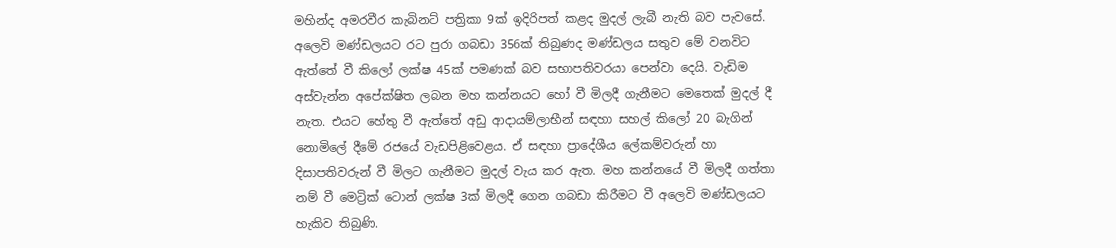මහින්ද අමරවීර කැබිනට් පත්‍රිකා 9ක් ඉදිරිපත් කළද මුදල් ලැබී නැති බව පැවසේ. අලෙවි මණ්ඩලයට රට පුරා ගබඩා 356ක් තිබුණද මණ්ඩලය සතුව මේ වනවිට ඇත්තේ වී කිලෝ ලක්ෂ 45ක් පමණක් බව සභාපතිවරයා පෙන්වා දෙයි. වැඩිම අස්වැන්න අපේක්ෂිත ලබන මහ කන්නයට හෝ වී මිලදී ගැනීමට මෙතෙක් මුදල් දී නැත. එයට හේතු වී ඇත්තේ අඩු ආදායම්ලාභීන් සඳහා සහල් කිලෝ 20 බැගින් නොමිලේ දීමේ රජයේ වැඩපිළිවෙළය. ඒ සඳහා ප්‍රාදේශීය ලේකම්වරුන් හා දිසාපතිවරුන් වී මිලට ගැනීමට මුදල් වැය කර ඇත. මහ කන්නයේ වී මිලදී ගත්තා නම් වී මෙට්‍රික් ටොන් ලක්ෂ 3ක් මිලදී ගෙන ගබඩා කිරීමට වී අලෙවි මණ්ඩලයට හැකිව තිබුණි.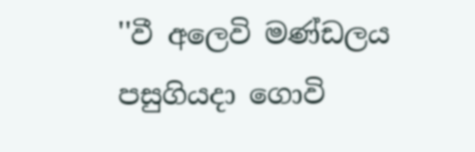''වී අලෙවි මණ්ඩලය පසුගියදා ගොවි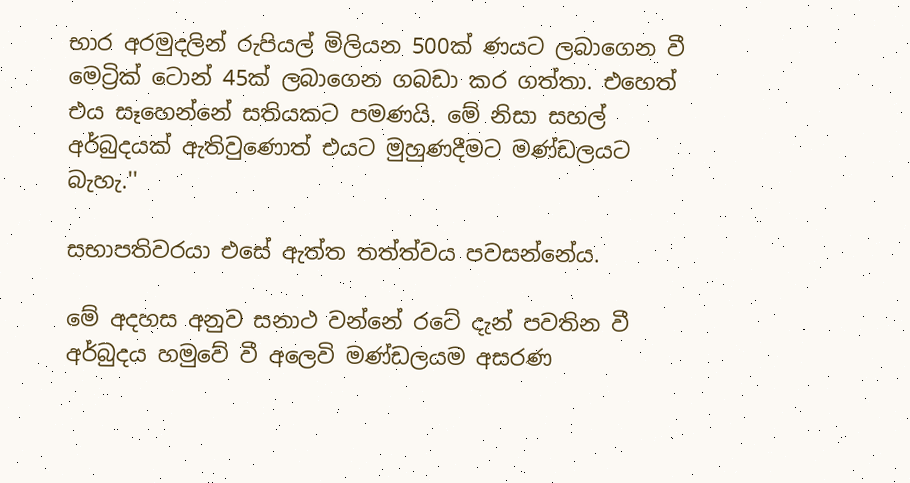භාර අරමුදලින් රුපියල් මිලියන 500ක් ණයට ලබාගෙන වී මෙට්‍රික් ටොන් 45ක් ලබාගෙන ගබඩා කර ගත්තා. එහෙත් එය සෑහෙන්නේ සතියකට පමණයි. මේ නිසා සහල් අර්බුදයක් ඇතිවුණොත් එයට මුහුණදීමට මණ්ඩලයට බැහැ.''

සභාපතිවරයා එසේ ඇත්ත තත්ත්වය පවසන්නේය.

මේ අදහස අනුව සනාථ වන්නේ රටේ දැන් පවතින වී අර්බුදය හමුවේ වී අලෙවි මණ්ඩලයම අසරණ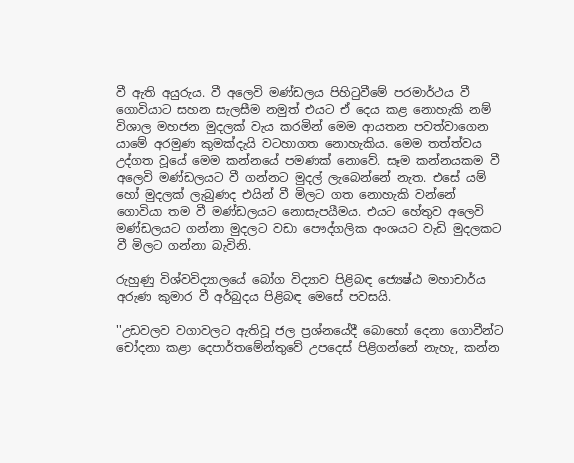වී ඇති අයුරුය. වී අලෙවි මණ්ඩලය පිහිටුවීමේ පරමාර්ථය වී ගොවියාට සහන සැලසීම නමුත් එයට ඒ දෙය කළ නොහැකි නම් විශාල මහජන මුදලක් වැය කරමින් මෙම ආයතන පවත්වාගෙන යාමේ අරමුණ කුමක්දැයි වටහාගත නොහැකිය. මෙම තත්ත්වය උද්ගත වූයේ මෙම කන්නයේ පමණක් නොවේ. සෑම කන්නයකම වී අලෙවි මණ්ඩලයට වී ගන්නට මුදල් ලැබෙන්නේ නැත. එසේ යම් හෝ මුදලක් ලැබුණද එයින් වී මිලට ගත නොහැකි වන්නේ ගොවියා තම වී මණ්ඩලයට නොසැපයීමය. එයට හේතුව අලෙවි මණ්ඩලයට ගන්නා මුදලට වඩා පෞද්ගලික අංශයට වැඩි මුදලකට වී මිලට ගන්නා බැවිනි.

රුහුණු විශ්වවිද්‍යාලයේ බෝග විද්‍යාව පිළිබඳ ජ්‍යෙෂ්ඨ මහාචාර්ය අරුණ කුමාර වී අර්බුදය පිළිබඳ මෙසේ පවසයි.

''උඩවලව වගාවලට ඇතිවූ ජල ප්‍රශ්නයේදී බොහෝ දෙනා ගොවීන්ට චෝදනා කළා දෙපාර්තමේන්තුවේ උපදෙස් පිළිගන්නේ නැහැ, කන්න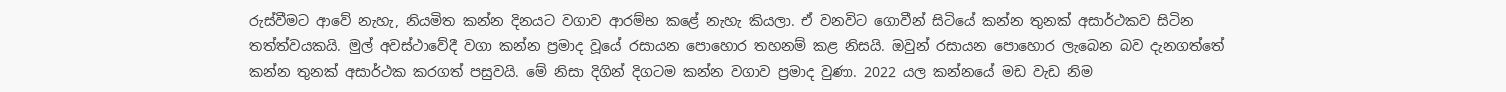රුස්වීමට ආවේ නැහැ, නියමිත කන්න දිනයට වගාව ආරම්භ කළේ නැහැ කියලා. ඒ වනවිට ගොවීන් සිටියේ කන්න තුනක් අසාර්ථකව සිටින තත්ත්වයකයි. මුල් අවස්ථාවේදී වගා කන්න ප්‍රමාද වූයේ රසායන පොහොර තහනම් කළ නිසයි. ඔවුන් රසායන පොහොර ලැබෙන බව දැනගත්තේ කන්න තුනක් අසාර්ථක කරගත් පසුවයි. මේ නිසා දිගින් දිගටම කන්න වගාව ප්‍රමාද වුණා. 2022 යල කන්නයේ මඩ වැඩ නිම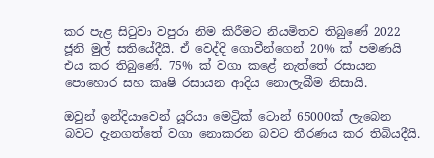කර පැළ සිටුවා වපුරා නිම කිරීමට නියමිතව තිබුණේ 2022 ජූනි මුල් සතියේදීයි. ඒ වෙද්දි ගොවීන්ගෙන් 20% ක් පමණයි එය කර තිබුණේ. 75% ක් වගා කළේ නැත්තේ රසායන පොහොර සහ කෘෂි රසායන ආදිය නොලැබීම නිසායි.

ඔවුන් ඉන්දියාවෙන් යූරියා මෙට්‍රික් ටොන් 65000ක් ලැබෙන බවට දැනගත්තේ වගා නොකරන බවට තීරණය කර තිබියදීයි.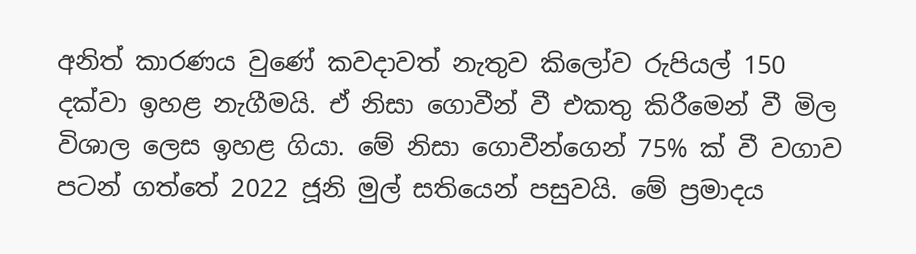අනිත් කාරණය වුණේ කවදාවත් නැතුව කිලෝව රුපියල් 150 දක්වා ඉහළ නැගීමයි. ඒ නිසා ගොවීන් වී එකතු කිරීමෙන් වී මිල විශාල ලෙස ඉහළ ගියා. මේ නිසා ගොවීන්ගෙන් 75% ක් වී වගාව පටන් ගත්තේ 2022 ජූනි මුල් සතියෙන් පසුවයි. මේ ප්‍රමාදය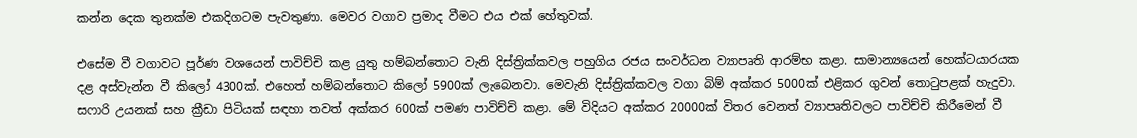කන්න දෙක තුනක්ම එකදිගටම පැවතුණා. මෙවර වගාව ප්‍රමාද වීමට එය එක් හේතුවක්.

එසේම වී වගාවට පූර්ණ වශයෙන් පාවිච්චි කළ යුතු හම්බන්තොට වැනි දිස්ත්‍රික්කවල පහුගිය රජය සංවර්ධන ව්‍යාපෘති ආරම්භ කළා. සාමාන්‍යයෙන් හෙක්ටයාරයක දළ අස්වැන්න වී කිලෝ 4300ක්. එහෙත් හම්බන්තොට කිලෝ 5900ක් ලැබෙනවා. මෙවැනි දිස්ත්‍රික්කවල වගා බිම් අක්කර 5000ක් එළිකර ගුවන් තොටුපළක් හැදුවා. සෆාරි උයනක් සහ ක්‍රීඩා පිටියක් සඳහා තවත් අක්කර 600ක් පමණ පාවිච්චි කළා. මේ විදියට අක්කර 20000ක් විතර වෙනත් ව්‍යාපෘතිවලට පාවිච්චි කිරීමෙන් වී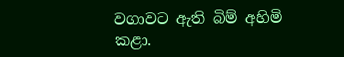වගාවට ඇති බිම් අහිමි කළා.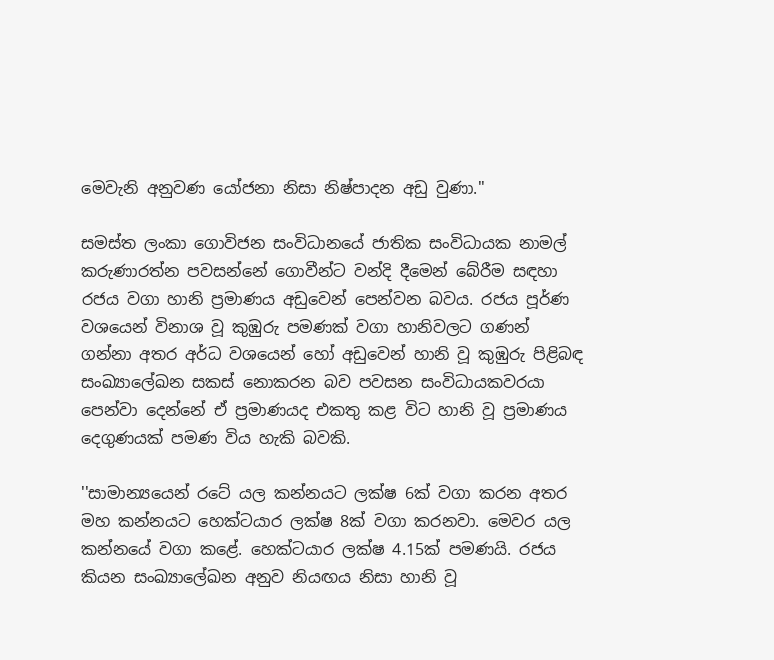මෙවැනි අනුවණ යෝජනා නිසා නිෂ්පාදන අඩු වුණා.''

සමස්ත ලංකා ගොවිජන සංවිධානයේ ජාතික සංවිධායක නාමල් කරුණාරත්න පවසන්නේ ගොවීන්ට වන්දි දීමෙන් බේරීම සඳහා රජය වගා හානි ප්‍රමාණය අඩුවෙන් පෙන්වන බවය. රජය පූර්ණ වශයෙන් විනාශ වූ කුඹුරු පමණක් වගා හානිවලට ගණන් ගන්නා අතර අර්ධ වශයෙන් හෝ අඩුවෙන් හානි වූ කුඹුරු පිළිබඳ සංඛ්‍යාලේඛන සකස් නොකරන බව පවසන සංවිධායකවරයා පෙන්වා දෙන්නේ ඒ ප්‍රමාණයද එකතු කළ විට හානි වූ ප්‍රමාණය දෙගුණයක් පමණ විය හැකි බවකි.

''සාමාන්‍යයෙන් රටේ යල කන්නයට ලක්ෂ 6ක් වගා කරන අතර මහ කන්නයට හෙක්ටයාර ලක්ෂ 8ක් වගා කරනවා. මෙවර යල කන්නයේ වගා කළේ. හෙක්ටයාර ලක්ෂ 4.15ක් පමණයි. රජය කියන සංඛ්‍යාලේඛන අනුව නියඟය නිසා හානි වූ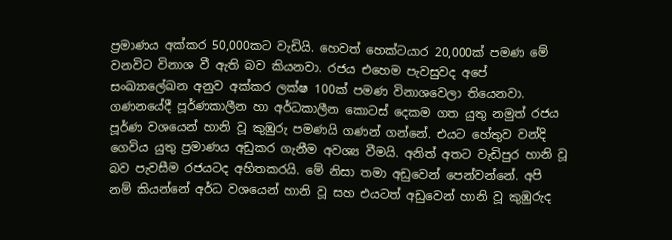ප්‍රමාණය අක්කර 50,000කට වැඩියි. හෙවත් හෙක්ටයාර 20,000ක් පමණ මේ වනවිට විනාශ වී ඇති බව කියනවා. රජය එහෙම පැවසුවද අපේ සංඛ්‍යාලේඛන අනුව අක්කර ලක්ෂ 100ක් පමණ විනාශවෙලා තියෙනවා. ගණනයේදී පූර්ණකාලීන හා අර්ධකාලීන කොටස් දෙකම ගත යුතු නමුත් රජය පූර්ණ වශයෙන් හානි වූ කුඹුරු පමණයි ගණන් ගන්නේ. එයට හේතුව වන්දි ගෙවිය යුතු ප්‍රමාණය අඩුකර ගැනීම අවශ්‍ය වීමයි. අනිත් අතට වැඩිපුර හානි වූ බව පැවසීම රජයටද අහිතකරයි. මේ නිසා තමා අඩුවෙන් පෙන්වන්නේ. අපි නම් කියන්නේ අර්ධ වශයෙන් හානි වූ සහ එයටත් අඩුවෙන් හානි වූ කුඹුරුද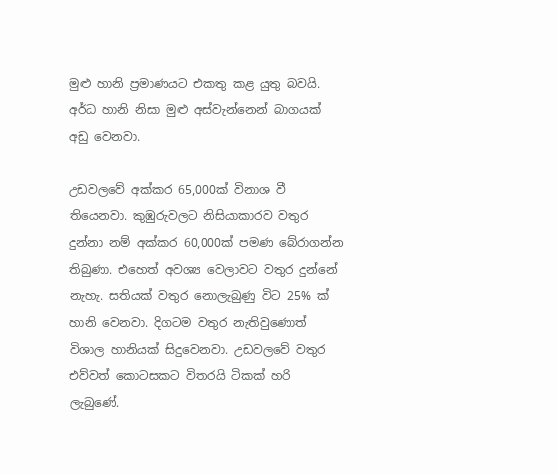මුළු හානි ප්‍රමාණයට එකතු කළ යුතු බවයි. අර්ධ හානි නිසා මුළු අස්වැන්නෙන් බාගයක් අඩු වෙනවා.

උඩවලවේ අක්කර 65,000ක් විනාශ වී තියෙනවා. කුඹුරුවලට නිසියාකාරව වතුර දුන්නා නම් අක්කර 60,000ක් පමණ බේරාගන්න තිබුණා. එහෙත් අවශ්‍ය වෙලාවට වතුර දුන්නේ නැහැ. සතියක් වතුර නොලැබුණු විට 25% ක් හානි වෙනවා. දිගටම වතුර නැතිවුණොත් විශාල හානියක් සිදුවෙනවා. උඩවලවේ වතුර එව්වත් කොටසකට විතරයි ටිකක් හරි ලැබුණේ.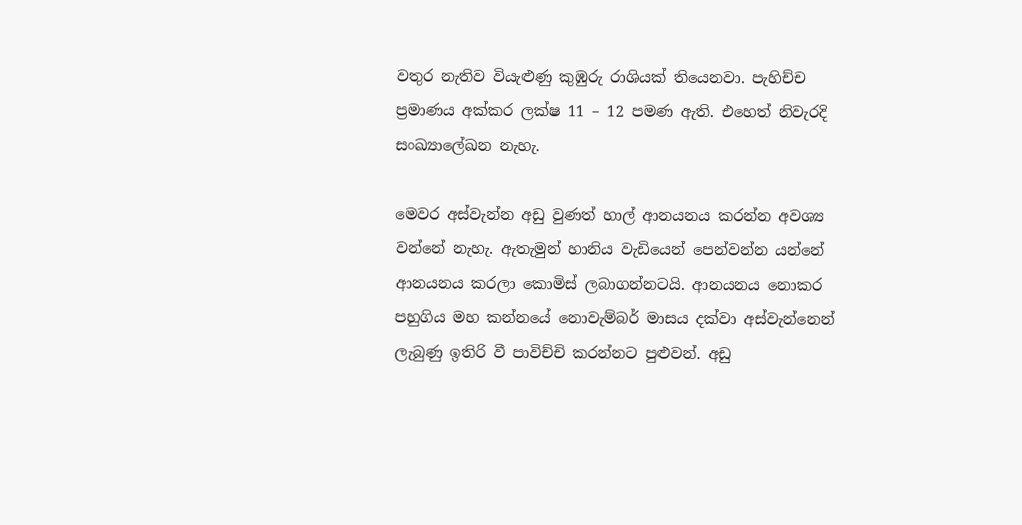වතුර නැතිව වියැළුණු කුඹුරු රාශියක් තියෙනවා. පැහිච්ච ප්‍රමාණය අක්කර ලක්ෂ 11 – 12 පමණ ඇති. එහෙත් නිවැරදි සංඛ්‍යාලේඛන නැහැ.

මෙවර අස්වැන්න අඩු වුණත් හාල් ආනයනය කරන්න අවශ්‍ය වන්නේ නැහැ. ඇතැමුන් හානිය වැඩියෙන් පෙන්වන්න යන්නේ ආනයනය කරලා කොමිස් ලබාගන්නටයි. ආනයනය නොකර පහුගිය මහ කන්නයේ නොවැම්බර් මාසය දක්වා අස්වැන්නෙන් ලැබුණු ඉතිරි වී පාවිච්චි කරන්නට පුළුවන්. අඩු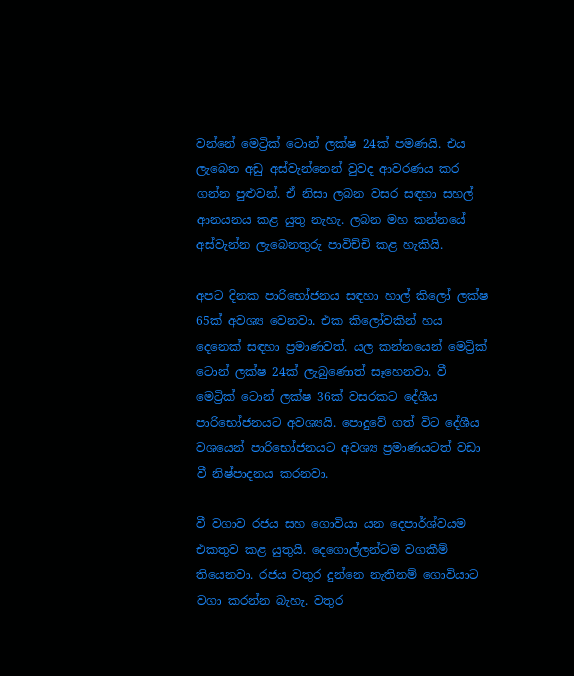වන්නේ මෙට්‍රික් ටොන් ලක්ෂ 24ක් පමණයි. එය ලැබෙන අඩු අස්වැන්නෙන් වුවද ආවරණය කර ගන්න පුළුවන්. ඒ නිසා ලබන වසර සඳහා සහල් ආනයනය කළ යුතු නැහැ. ලබන මහ කන්නයේ අස්වැන්න ලැබෙනතුරු පාවිච්චි කළ හැකියි.

අපට දිනක පාරිභෝජනය සඳහා හාල් කිලෝ ලක්ෂ 65ක් අවශ්‍ය වෙනවා. එක කිලෝවකින් හය දෙනෙක් සඳහා ප්‍රමාණවත්. යල කන්නයෙන් මෙට්‍රික් ටොන් ලක්ෂ 24ක් ලැබුණොත් සෑහෙනවා. වී මෙට්‍රික් ටොන් ලක්ෂ 36ක් වසරකට දේශීය පාරිභෝජනයට අවශ්‍යයි. පොදුවේ ගත් විට දේශීය වශයෙන් පාරිභෝජනයට අවශ්‍ය ප්‍රමාණයටත් වඩා වී නිෂ්පාදනය කරනවා.

වී වගාව රජය සහ ගොවියා යන දෙපාර්ශ්වයම එකතුව කළ යුතුයි. දෙගොල්ලන්ටම වගකීම් තියෙනවා. රජය වතුර දුන්නෙ නැතිනම් ගොවියාට වගා කරන්න බැහැ. වතුර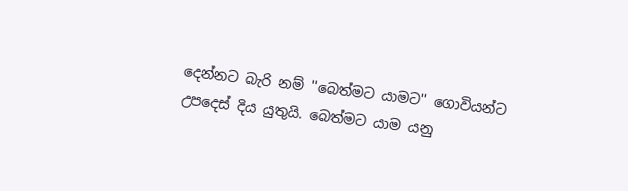දෙන්නට බැරි නම් ''බෙත්මට යාමට'' ගොවියන්ට උපදෙස් දිය යුතුයි. බෙත්මට යාම යනු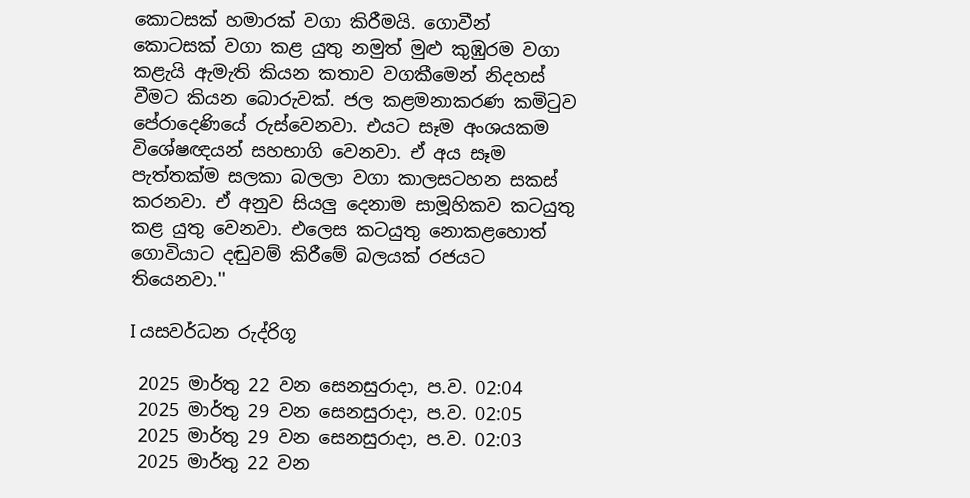කොටසක් හමාරක් වගා කිරීමයි. ගොවීන් කොටසක් වගා කළ යුතු නමුත් මුළු කුඹුරම වගා කළැයි ඇමැති කියන කතාව වගකීමෙන් නිදහස් වීමට කියන බොරුවක්. ජල කළමනාකරණ කමිටුව පේරාදෙණියේ රුස්වෙනවා. එයට සෑම අංශයකම විශේෂඥයන් සහභාගි වෙනවා. ඒ අය සෑම පැත්තක්ම සලකා බලලා වගා කාලසටහන සකස් කරනවා. ඒ අනුව සියලු දෙනාම සාමූහිකව කටයුතු කළ යුතු වෙනවා. එලෙස කටයුතු නොකළහොත් ගොවියාට දඬුවම් කිරීමේ බලයක් රජයට තියෙනවා.''

I යසවර්ධන රුද්රිගූ

 2025 මාර්තු 22 වන සෙනසුරාදා, ප.ව. 02:04
 2025 මාර්තු 29 වන සෙනසුරාදා, ප.ව. 02:05
 2025 මාර්තු 29 වන සෙනසුරාදා, ප.ව. 02:03
 2025 මාර්තු 22 වන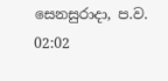සෙනසුරාදා, ප.ව. 02:02